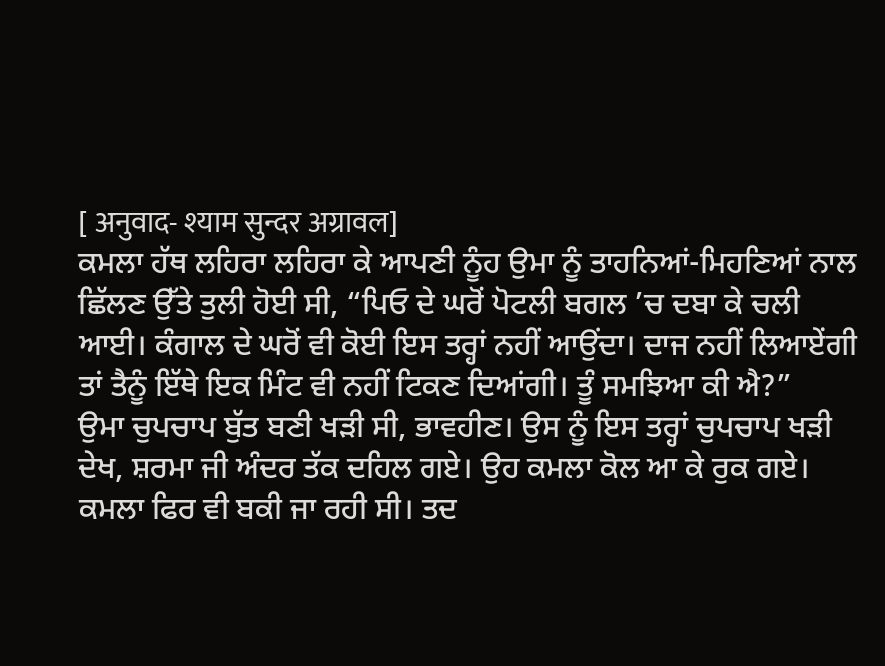[ अनुवाद- श्याम सुन्दर अग्रावल]
ਕਮਲਾ ਹੱਥ ਲਹਿਰਾ ਲਹਿਰਾ ਕੇ ਆਪਣੀ ਨੂੰਹ ਉਮਾ ਨੂੰ ਤਾਹਨਿਆਂ-ਮਿਹਣਿਆਂ ਨਾਲ ਛਿੱਲਣ ਉੱਤੇ ਤੁਲੀ ਹੋਈ ਸੀ, “ਪਿਓ ਦੇ ਘਰੋਂ ਪੋਟਲੀ ਬਗਲ ’ਚ ਦਬਾ ਕੇ ਚਲੀ ਆਈ। ਕੰਗਾਲ ਦੇ ਘਰੋਂ ਵੀ ਕੋਈ ਇਸ ਤਰ੍ਹਾਂ ਨਹੀਂ ਆਉਂਦਾ। ਦਾਜ ਨਹੀਂ ਲਿਆਏਂਗੀ ਤਾਂ ਤੈਨੂੰ ਇੱਥੇ ਇਕ ਮਿੰਟ ਵੀ ਨਹੀਂ ਟਿਕਣ ਦਿਆਂਗੀ। ਤੂੰ ਸਮਝਿਆ ਕੀ ਐ?”
ਉਮਾ ਚੁਪਚਾਪ ਬੁੱਤ ਬਣੀ ਖੜੀ ਸੀ, ਭਾਵਹੀਣ। ਉਸ ਨੂੰ ਇਸ ਤਰ੍ਹਾਂ ਚੁਪਚਾਪ ਖੜੀ ਦੇਖ, ਸ਼ਰਮਾ ਜੀ ਅੰਦਰ ਤੱਕ ਦਹਿਲ ਗਏ। ਉਹ ਕਮਲਾ ਕੋਲ ਆ ਕੇ ਰੁਕ ਗਏ। ਕਮਲਾ ਫਿਰ ਵੀ ਬਕੀ ਜਾ ਰਹੀ ਸੀ। ਤਦ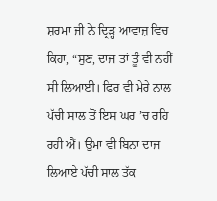ਸ਼ਰਮਾ ਜੀ ਨੇ ਦ੍ਰਿੜ੍ਹ ਆਵਾਜ਼ ਵਿਚ ਕਿਹਾ, “ਸੁਣ, ਦਾਜ ਤਾਂ ਤੂੰ ਵੀ ਨਹੀਂ ਸੀ ਲਿਆਈ। ਫਿਰ ਵੀ ਮੇਰੇ ਨਾਲ ਪੱਚੀ ਸਾਲ ਤੋਂ ਇਸ ਘਰ ’ਚ ਰਹਿ ਰਹੀ ਐਂ। ਉਮਾ ਵੀ ਬਿਨਾ ਦਾਜ ਲਿਆਏ ਪੱਚੀ ਸਾਲ ਤੱਕ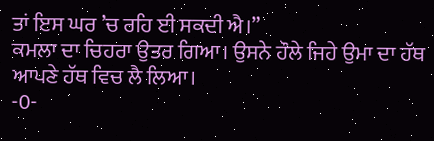ਤਾਂ ਇਸ ਘਰ ’ਚ ਰਹਿ ਈ ਸਕਦੀ ਐ।”
ਕਮਲਾ ਦਾ ਚਿਹਰਾ ਉਤਰ ਗਿਆ। ਉਸਨੇ ਹੌਲੇ ਜਿਹੇ ਉਮਾ ਦਾ ਹੱਥ ਆਪਣੇ ਹੱਥ ਵਿਚ ਲੈ ਲਿਆ।
-0-